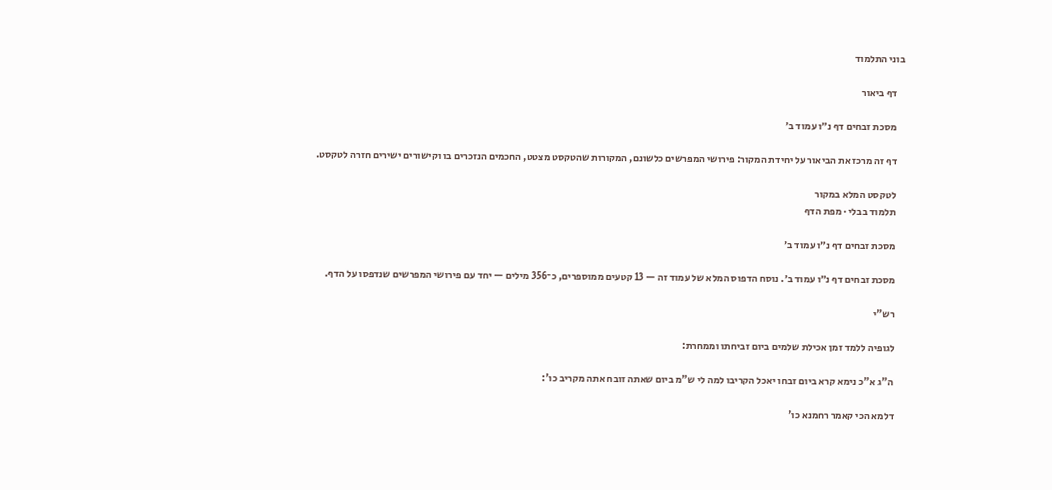בוני התלמוד

    דף ביאור

    מסכת זבחים דף נ״ו עמוד ב׳

    דף זה מרכז את הביאור על יחידת המקור: פירושי המפרשים כלשונם, המקורות שהטקסט מצטט, החכמים הנזכרים בו וקישורים ישירים חזרה לטקסט.

    לטקסט המלא במקור
    תלמוד בבלי · מפת הדף

    מסכת זבחים דף נ״ו עמוד ב׳

    מסכת זבחים דף נ״ו עמוד ב׳. נוסח הדפוס המלא של עמוד זה — 13 קטעים ממוספרים, כ־356 מילים — יחד עם פירושי המפרשים שנדפסו על הדף.

    רש"י

    לגופיה ללמד זמן אכילת שלמים ביום זביחתו וממחרת:

    ה"ג א"כ נימא קרא ביום זבחו יאכל הקריבו למה לי ש"מ ביום שאתה זובח אתה מקריב כו':

    דלמא הכי קאמר רחמנא כו'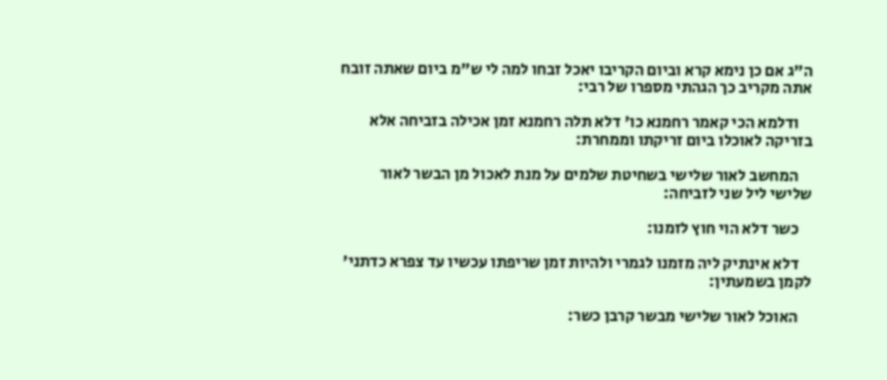ה"ג אם כן נימא קרא וביום הקריבו יאכל זבחו למה לי ש"מ ביום שאתה זובח אתה מקריב כך הגהתי מספרו של רבי:

    ודלמא הכי קאמר רחמנא כו' דלא תלה רחמנא זמן אכילה בזביחה אלא בזריקה לאוכלו ביום זריקתו וממחרת:

    המחשב לאור שלישי בשחיטת שלמים על מנת לאכול מן הבשר לאור שלישי ליל שני לזביחה:

    כשר דלא הוי חוץ לזמנו:

    דלא אינתיק ליה מזמנו לגמרי ולהיות זמן שריפתו עכשיו עד צפרא כדתני' לקמן בשמעתין:

    האוכל לאור שלישי מבשר קרבן כשר: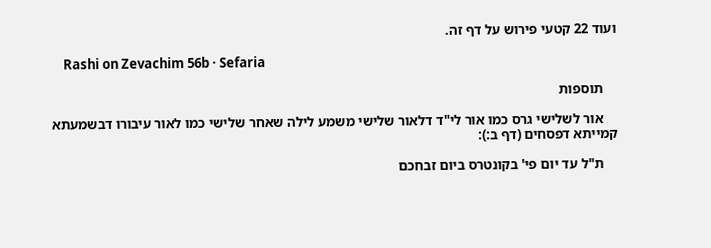ועוד 22 קטעי פירוש על דף זה.

    Rashi on Zevachim 56b · Sefaria

    תוספות

    אור לשלישי גרס כמו אור לי"ד דלאור שלישי משמע לילה שאחר שלישי כמו לאור עיבורו דבשמעתא קמייתא דפסחים (דף ב:):

    ת"ל עד יום פי' בקונטרס ביום זבחכם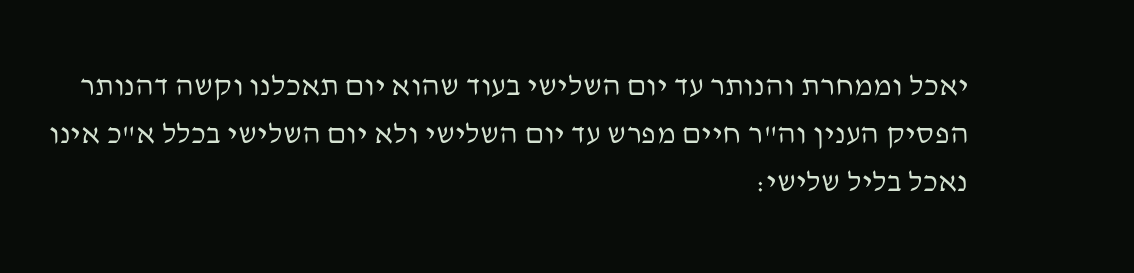יאכל וממחרת והנותר עד יום השלישי בעוד שהוא יום תאכלנו וקשה דהנותר הפסיק הענין וה"ר חיים מפרש עד יום השלישי ולא יום השלישי בכלל א"כ אינו נאכל בליל שלישי: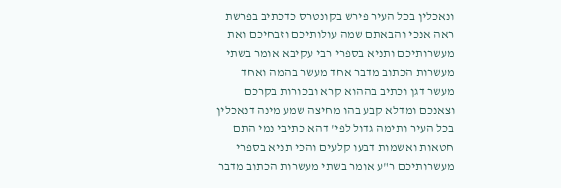ונאכלין בכל העיר פירש בקונטרס כדכתיב בפרשת ראה אנכי והבאתם שמה עולותיכם וזבחיכם ואת מעשרותיכם ותניא בספרי רבי עקיבא אומר בשתי מעשרות הכתוב מדבר אחד מעשר בהמה ואחד מעשר דגן וכתיב בההוא קרא ובכורות בקרכם וצאנכם ומדלא קבע בהו מחיצה שמע מינה דנאכלין בכל העיר ותימה גדול לפי' דהא כתיבי נמי התם חטאות ואשמות דבעו קלעים והכי תניא בספרי מעשרותיכם ר"ע אומר בשתי מעשרות הכתוב מדבר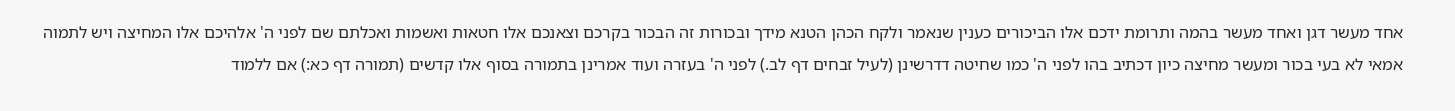אחד מעשר דגן ואחד מעשר בהמה ותרומת ידכם אלו הביכורים כענין שנאמר ולקח הכהן הטנא מידך ובכורות זה הבכור בקרכם וצאנכם אלו חטאות ואשמות ואכלתם שם לפני ה' אלהיכם אלו המחיצה ויש לתמוה אמאי לא בעי בכור ומעשר מחיצה כיון דכתיב בהו לפני ה' כמו שחיטה דדרשינן (לעיל זבחים דף לב.) לפני ה' בעזרה ועוד אמרינן בתמורה בסוף אלו קדשים (תמורה דף כא:) אם ללמוד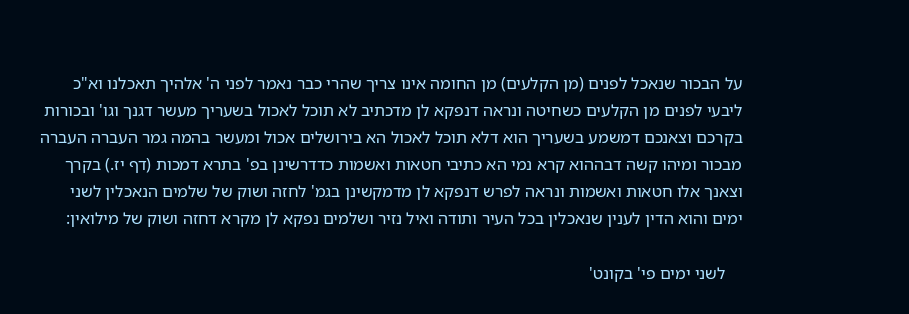על הבכור שנאכל לפנים (מן הקלעים) מן החומה אינו צריך שהרי כבר נאמר לפני ה' אלהיך תאכלנו וא"כ ליבעי לפנים מן הקלעים כשחיטה ונראה דנפקא לן מדכתיב לא תוכל לאכול בשעריך מעשר דגנך וגו' ובכורות בקרכם וצאנכם דמשמע בשעריך הוא דלא תוכל לאכול הא בירושלים אכול ומעשר בהמה גמר העברה העברה מבכור ומיהו קשה דבההוא קרא נמי הא כתיבי חטאות ואשמות כדדרשינן בפ' בתרא דמכות (דף יז.) בקרך וצאנך אלו חטאות ואשמות ונראה לפרש דנפקא לן מדמקשינן בגמ' לחזה ושוק של שלמים הנאכלין לשני ימים והוא הדין לענין שנאכלין בכל העיר ותודה ואיל נזיר ושלמים נפקא לן מקרא דחזה ושוק של מילואין:

    לשני ימים פי' בקונט'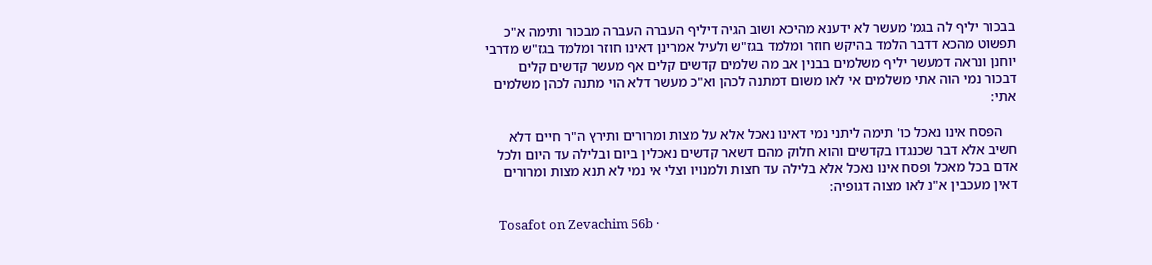בבכור יליף לה בגמ' מעשר לא ידענא מהיכא ושוב הגיה דיליף העברה העברה מבכור ותימה א"כ תפשוט מהכא דדבר הלמד בהיקש חוזר ומלמד בגז"ש ולעיל אמרינן דאינו חוזר ומלמד בגז"ש מדרבי יוחנן ונראה דמעשר יליף משלמים בבנין אב מה שלמים קדשים קלים אף מעשר קדשים קלים דבכור נמי הוה אתי משלמים אי לאו משום דמתנה לכהן וא"כ מעשר דלא הוי מתנה לכהן משלמים אתי:

    הפסח אינו נאכל כו' תימה ליתני נמי דאינו נאכל אלא על מצות ומרורים ותירץ ה"ר חיים דלא חשיב אלא דבר שכנגדו בקדשים והוא חלוק מהם דשאר קדשים נאכלין ביום ובלילה עד היום ולכל אדם בכל מאכל ופסח אינו נאכל אלא בלילה עד חצות ולמנויו וצלי אי נמי לא תנא מצות ומרורים דאין מעכבין א"נ לאו מצוה דגופיה:

    Tosafot on Zevachim 56b ·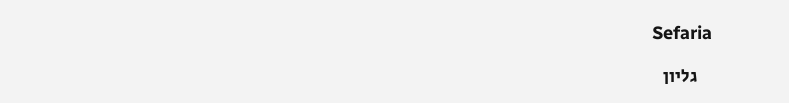Sefaria

    גליון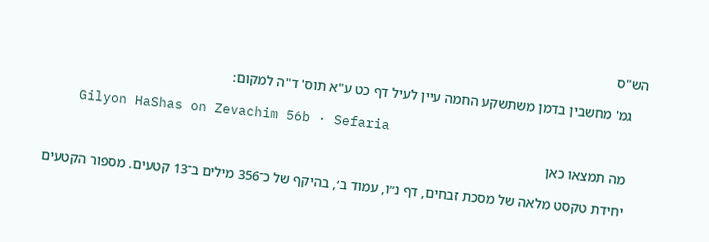הש"ס

    גמ' מחשבין בדמן משתשקע החמה עיין לעיל דף כט ע"א תוס' ד"ה למקום:

    Gilyon HaShas on Zevachim 56b · Sefaria

    מה תמצאו כאן

    יחידת טקסט מלאה של מסכת זבחים, דף נ״ו, עמוד ב׳, בהיקף של כ־356 מילים ב־13 קטעים. מספור הקטעים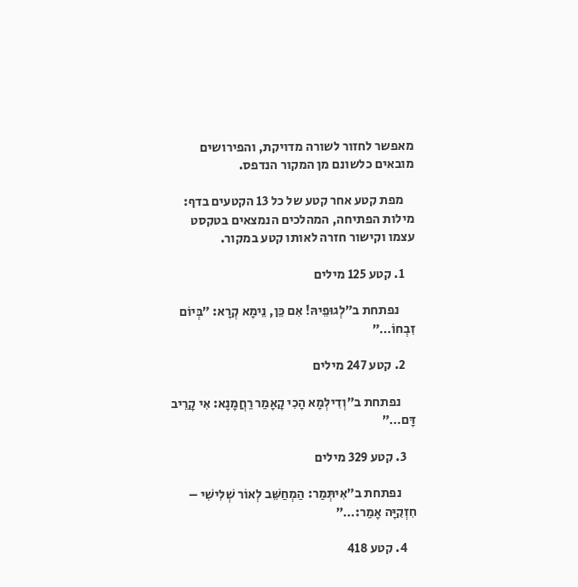מאפשר לחזור לשורה מדויקת, והפירושים מובאים כלשונם מן המקור הנדפס.

    מפת קטע אחר קטע של כל 13 הקטעים בדף: מילות הפתיחה, המהלכים הנמצאים בטקסט עצמו וקישור חזרה לאותו קטע במקור.

    1. קטע 125 מילים

      נפתחת ב״לְגוּפֵיהּ! אִם כֵּן, נֵימָא קְרָא: ״בְּיוֹם זִבְחוֹ…״

    2. קטע 247 מילים

      נפתחת ב״וְדִילְמָא הָכִי קָאָמַר רַחֲמָנָא: אִי קָרֵיב דָּם…״

    3. קטע 329 מילים

      נפתחת ב״אִיתְּמַר: הַמְחַשֵּׁב לְאוֹר שְׁלִישִׁי – חִזְקִיָּה אָמַר:…״

    4. קטע 418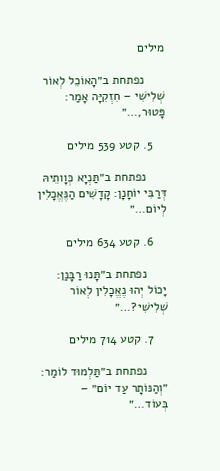מילים

      נפתחת ב״הָאוֹכֵל לְאוֹר שְׁלִישִׁי – חִזְקִיָּה אָמַר: פָּטוּר,…״

    5. קטע 539 מילים

      נפתחת ב״תַּנְיָא כְּוָותֵיהּ דְּרַבִּי יוֹחָנָן: קָדָשִׁים הַנֶּאֱכָלִין לְיוֹם…״

    6. קטע 634 מילים

      נפתחת ב״תָּנוּ רַבָּנַן: יָכוֹל יְהוּ נֶאֱכָלִין לְאוֹר שְׁלִישִׁי?…״

    7. קטע 714 מילים

      נפתחת ב״תַּלְמוּד לוֹמַר: ״וְהַנּוֹתָר עַד יוֹם״ – בְּעוֹד…״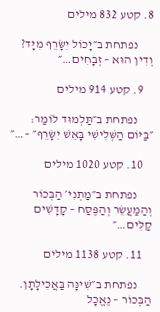8. קטע 832 מילים

      נפתחת ב״יָכוֹל יִשָּׂרֵף מִיָּד? וְדִין הוּא – זְבָחִים…״

    9. קטע 914 מילים

      נפתחת ב״תַּלְמוּד לוֹמַר: ״בַּיּוֹם הַשְּׁלִישִׁי בָּאֵשׁ יִשָּׂרֵף״ –…״

    10. קטע 1020 מילים

      נפתחת ב״מַתְנִי׳ הַבְּכוֹר וְהַמַּעֲשֵׂר וְהַפֶּסַח – קָדָשִׁים קַלִּים…״

    11. קטע 1138 מילים

      נפתחת ב״שִׁינָּה בַּאֲכִילָתָן. הַבְּכוֹר – נֶאֱכָל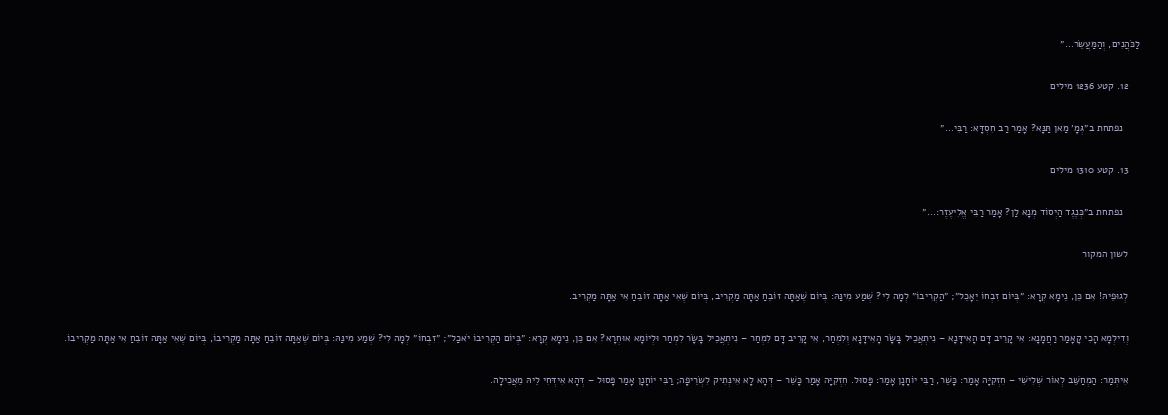לַכֹּהֲנִים, וְהַמַּעֲשֵׂר…״

    12. קטע 1236 מילים

      נפתחת ב״גְּמָ׳ מַאן תַּנָּא? אָמַר רַב חִסְדָּא: רַבִּי…״

    13. קטע 1310 מילים

      נפתחת ב״כְּנֶגֶד הַיְסוֹד מְנָא לַן? אָמַר רַבִּי אֱלִיעֶזֶר:…״

    לשון המקור

    לְגוּפֵיהּ! אִם כֵּן, נֵימָא קְרָא: ״בְּיוֹם זִבְחוֹ יֵאָכֵל״; ״הַקְרִיבוֹ״ לְמָה לִי? שְׁמַע מִינַּהּ: בְּיוֹם שֶׁאַתָּה זוֹבֵחַ אַתָּה מַקְרִיב, בְּיוֹם שֶׁאִי אַתָּה זוֹבֵחַ אִי אַתָּה מַקְרִיב.

    וְדִילְמָא הָכִי קָאָמַר רַחֲמָנָא: אִי קָרֵיב דָּם הָאִידָּנָא – נִיתְאֲכֵיל בָּשָׂר הָאִידָּנָא וְלִמְחַר, אִי קָרֵיב דָּם לִמְחַר – נִיתְאֲכֵיל בָּשָׂר לִמְחַר וּלְיוֹמָא אוּחְרָא? אִם כֵּן, נֵימָא קְרָא: ״בְּיוֹם הַקְרִיבוֹ יֹאכַל״; ״זִבְחוֹ״ לְמָה לִי? שְׁמַע מִינַּהּ: בְּיוֹם שֶׁאַתָּה זוֹבֵחַ אַתָּה מַקְרִיבוֹ, בְּיוֹם שֶׁאִי אַתָּה זוֹבֵחַ אִי אַתָּה מַקְרִיבוֹ.

    אִיתְּמַר: הַמְחַשֵּׁב לְאוֹר שְׁלִישִׁי – חִזְקִיָּה אָמַר: כָּשֵׁר, רַבִּי יוֹחָנָן אָמַר: פָּסוּל. חִזְקִיָּה אָמַר כָּשֵׁר – דְּהָא לָא אִינְּתִיק לִשְׂרֵיפָה; רַבִּי יוֹחָנָן אָמַר פָּסוּל – דְּהָא אִידְּחִי לֵיהּ מֵאֲכִילָה.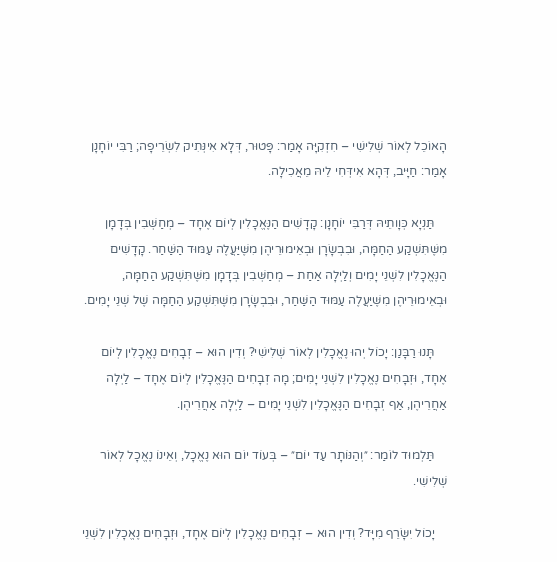הָאוֹכֵל לְאוֹר שְׁלִישִׁי – חִזְקִיָּה אָמַר: פָּטוּר, דְּלָא אִינְּתִיק לִשְׂרֵיפָה; רַבִּי יוֹחָנָן אָמַר: חַיָּיב, דְּהָא אִידְּחִי לֵיהּ מֵאֲכִילָה.

    תַּנְיָא כְּוָותֵיהּ דְּרַבִּי יוֹחָנָן: קָדָשִׁים הַנֶּאֱכָלִין לְיוֹם אֶחָד – מְחַשְּׁבִין בְּדָמָן מִשֶּׁתִּשְׁקַע הַחַמָּה, וּבִבְשָׂרָן וּבְאֵימוּרֵיהֶן מִשֶּׁיַּעֲלֶה עַמּוּד הַשַּׁחַר. קָדָשִׁים הַנֶּאֱכָלִין לִשְׁנֵי יָמִים וְלַיְלָה אַחַת – מְחַשְּׁבִין בְּדָמָן מִשֶּׁתִּשְׁקַע הַחַמָּה, וּבְאֵימוּרֵיהֶן מִשֶּׁיַּעֲלֶה עַמּוּד הַשַּׁחַר, וּבִבְשָׂרָן מִשֶּׁתִּשְׁקַע הַחַמָּה שֶׁל שְׁנֵי יָמִים.

    תָּנוּ רַבָּנַן: יָכוֹל יְהוּ נֶאֱכָלִין לְאוֹר שְׁלִישִׁי? וְדִין הוּא – זְבָחִים נֶאֱכָלִין לְיוֹם אֶחָד, וּזְבָחִים נֶאֱכָלִין לִשְׁנֵי יָמִים; מָה זְבָחִים הַנֶּאֱכָלִין לְיוֹם אֶחָד – לַיְלָה אַחֲרֵיהֶן, אַף זְבָחִים הַנֶּאֱכָלִין לִשְׁנֵי יָמִים – לַיְלָה אַחֲרֵיהֶן.

    תַּלְמוּד לוֹמַר: ״וְהַנּוֹתָר עַד יוֹם״ – בְּעוֹד יוֹם הוּא נֶאֱכָל, וְאֵינוֹ נֶאֱכָל לְאוֹר שְׁלִישִׁי.

    יָכוֹל יִשָּׂרֵף מִיָּד? וְדִין הוּא – זְבָחִים נֶאֱכָלִין לְיוֹם אֶחָד, וּזְבָחִים נֶאֱכָלִין לִשְׁנֵי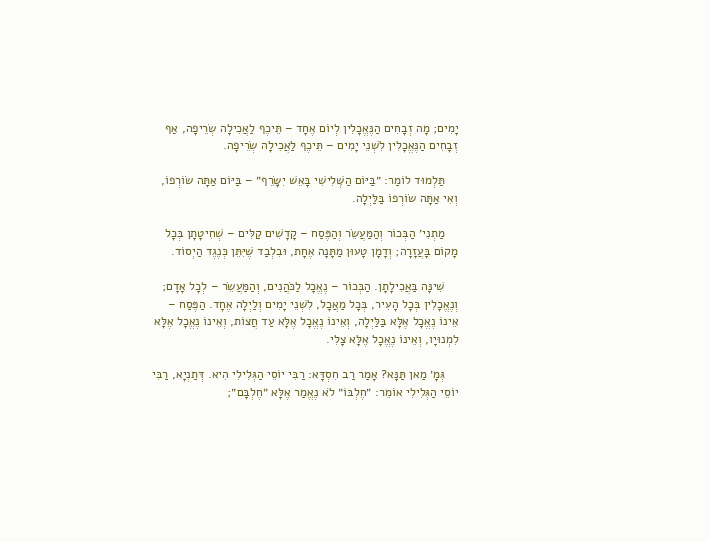יָמִים; מָה זְבָחִים הַנֶּאֱכָלִין לְיוֹם אֶחָד – תֵּיכֶף לַאֲכִילָה שְׂרֵיפָה, אַף זְבָחִים הַנֶּאֱכָלִין לִשְׁנֵי יָמִים – תֵּיכֶף לַאֲכִילָה שְׂרֵיפָה.

    תַּלְמוּד לוֹמַר: ״בַּיּוֹם הַשְּׁלִישִׁי בָּאֵשׁ יִשָּׂרֵף״ – בַּיּוֹם אַתָּה שׂוֹרְפוֹ, וְאִי אַתָּה שׂוֹרְפוֹ בַּלַּיְלָה.

    מַתְנִי׳ הַבְּכוֹר וְהַמַּעֲשֵׂר וְהַפֶּסַח – קָדָשִׁים קַלִּים – שְׁחִיטָתָן בְּכׇל מָקוֹם בָּעֲזָרָה; וְדָמָן טָעוּן מַתָּנָה אֶחָת, וּבִלְבַד שֶׁיִּתֵּן כְּנֶגֶד הַיְסוֹד.

    שִׁינָּה בַּאֲכִילָתָן. הַבְּכוֹר – נֶאֱכָל לַכֹּהֲנִים, וְהַמַּעֲשֵׂר – לְכׇל אָדָם; וְנֶאֱכָלִין בְּכׇל הָעִיר, בְּכׇל מַאֲכָל, לִשְׁנֵי יָמִים וְלַיְלָה אֶחָד. הַפֶּסַח – אֵינוֹ נֶאֱכָל אֶלָּא בַּלַּיְלָה, וְאֵינוֹ נֶאֱכָל אֶלָּא עַד חֲצוֹת, וְאֵינוֹ נֶאֱכָל אֶלָּא לִמְנוּיָו, וְאֵינוֹ נֶאֱכָל אֶלָּא צָלִי.

    גְּמָ׳ מַאן תַּנָּא? אָמַר רַב חִסְדָּא: רַבִּי יוֹסֵי הַגְּלִילִי הִיא. דְּתַנְיָא, רַבִּי יוֹסֵי הַגְּלִילִי אוֹמֵר: ״חֶלְבּוֹ״ לֹא נֶאֱמַר אֶלָּא ״חֶלְבָּם״;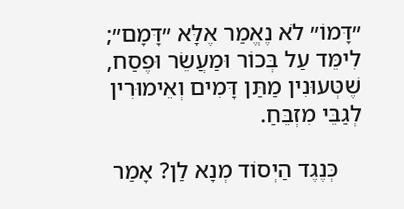״דָּמוֹ״ לֹא נֶאֱמַר אֶלָּא ״דָּמָם״; לִימֵּד עַל בְּכוֹר וּמַעֲשֵׂר וּפֶסַח, שֶׁטְּעוּנִין מַתַּן דָּמִים וְאֵימוּרִין לְגַבֵּי מִזְבֵּחַ.

    כְּנֶגֶד הַיְסוֹד מְנָא לַן? אָמַר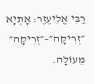רַבִּי אֱלִיעֶזֶר: אָתְיָא ״זְרִיקָה״–״זְרִיקָה״ מֵעוֹלָה.